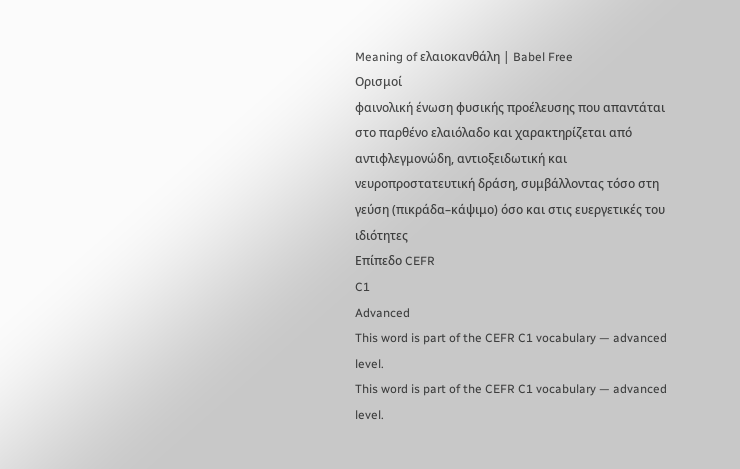Meaning of ελαιοκανθάλη | Babel Free
Ορισμοί
φαινολική ένωση φυσικής προέλευσης που απαντάται στο παρθένο ελαιόλαδο και χαρακτηρίζεται από αντιφλεγμονώδη, αντιοξειδωτική και νευροπροστατευτική δράση, συμβάλλοντας τόσο στη γεύση (πικράδα–κάψιμο) όσο και στις ευεργετικές του ιδιότητες
Επίπεδο CEFR
C1
Advanced
This word is part of the CEFR C1 vocabulary — advanced level.
This word is part of the CEFR C1 vocabulary — advanced level.